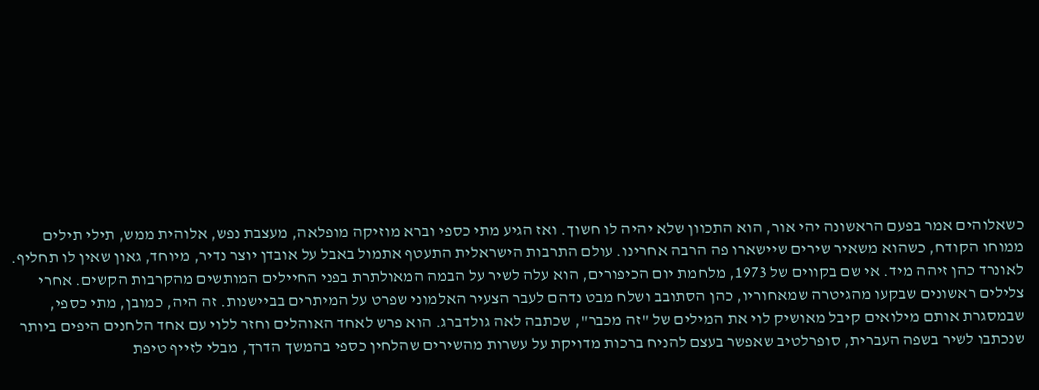כשאלוהים אמר בפעם הראשונה יהי אור, הוא התכוון שלא יהיה לו חשוך. ואז הגיע מתי כספי וברא מוזיקה מופלאה, מעצבת נפש, אלוהית ממש, תילי תילים ממוחו הקודח, כשהוא משאיר שירים שיישארו פה הרבה אחרינו. עולם התרבות הישראלית התעטף אתמול באבל על אובדן יוצר נדיר, מיוחד, גאון שאין לו תחליף.
לאונרד כהן זיהה מיד. אי שם בקווים של 1973, מלחמת יום הכיפורים, הוא עלה לשיר על הבמה המאולתרת בפני החיילים המותשים מהקרבות הקשים. אחרי צלילים ראשונים שבקעו מהגיטרה שמאחוריו, כהן הסתובב ושלח מבט נדהם לעבר הצעיר האלמוני שפרט על המיתרים בביישנות. זה היה, כמובן, מתי כספי, שבמסגרת אותם מילואים קיבל מאושיק לוי את המילים של "זה מכבר", שכתבה לאה גולדברג. הוא פרש לאחד האוהלים וחזר ללוי עם אחד הלחנים היפים ביותר שנכתבו לשיר בשפה העברית, סופרלטיב שאפשר בעצם להניח ברכות מדויקת על עשרות מהשירים שהלחין כספי בהמשך הדרך, מבלי לזייף טיפת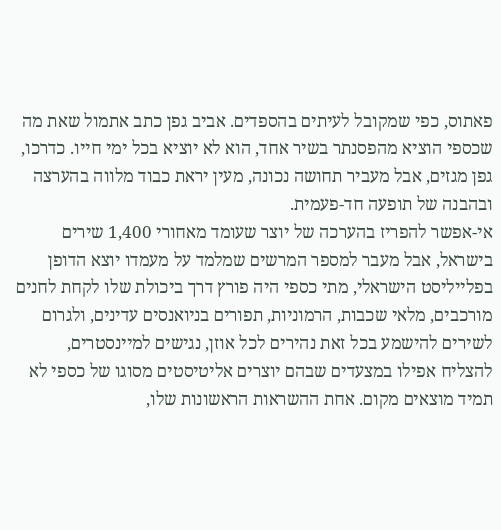פאתוס, כפי שמקובל לעיתים בהספדים. אביב גפן כתב אתמול שאת מה שכספי הוציא מהפסנתר בשיר אחד, הוא לא יוציא בכל ימי חייו. כדרכו, גפן מגזים, אבל מעביר תחושה נכונה, מעין יראת כבוד מלווה בהערצה ובהבנה של תופעה חד-פעמית.
אי-אפשר להפריז בהערכה של יוצר שעומד מאחורי 1,400 שירים בישראל, אבל מעבר למספר המרשים שמלמד על מעמדו יוצא הדופן בפלייליסט הישראלי, מתי כספי היה פורץ דרך ביכולת שלו לקחת לחנים מורכבים, מלאי שכבות, הרמוניות, תפורים בניואנסים עדינים, ולגרום לשירים להישמע בכל זאת נהירים לכל אוזן, נגישים למיינסטרים, להצליח אפילו במצעדים שבהם יוצרים אליטיסטים מסוגו של כספי לא תמיד מוצאים מקום. אחת ההשראות הראשונות שלו,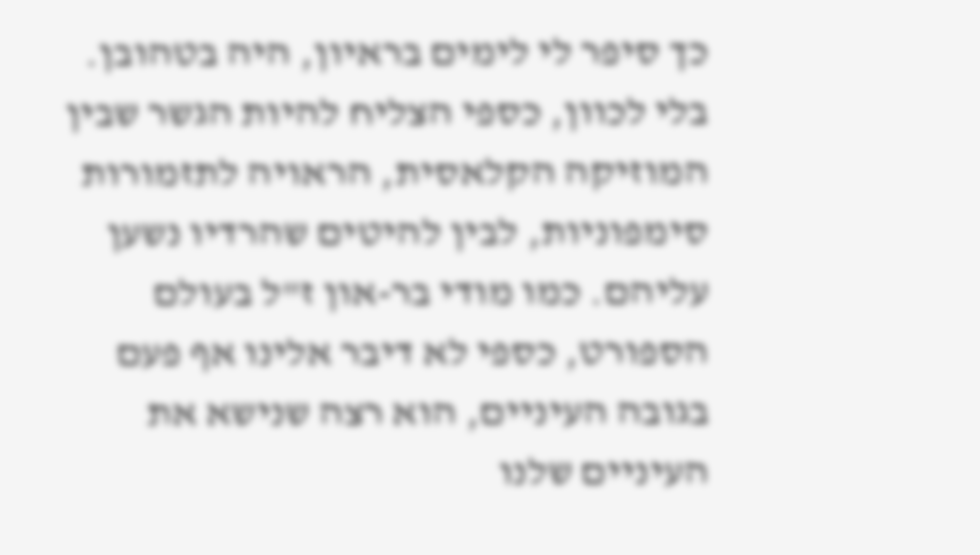כך סיפר לי לימים בראיון, היה בטהובן. בלי לכוון, כספי הצליח להיות הגשר שבין המוזיקה הקלאסית, הראויה לתזמורות סימפוניות, לבין להיטים שהרדיו נשען עליהם. כמו מודי בר-און ז"ל בעולם הספורט, כספי לא דיבר אלינו אף פעם בגובה העיניים, הוא רצה שנישא את העיניים שלנו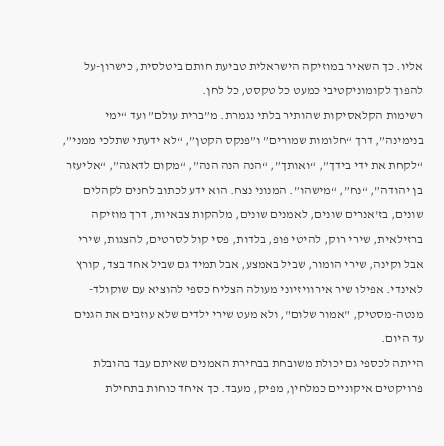אליו. כך השאיר במוזיקה הישראלית טביעת חותם ביטלסית, כישרון-על להפוך לקומוניקטיבי כמעט כל טקסט, כל לחן.
רשימות הקלאסיקות שהותיר בלתי נגמרת. מ”ברית עולם” ועד “ימי בנימינה”, דרך “חלומות שמורים” ו”פנקס הקטן”, “לא ידעתי שתלכי ממני”, “לקחת את ידי בידך”, “ואותך”, “הנה הנה הנה”, “מקום לדאגה”, “אליעזר בן יהודה”, “נח”, “מישהו”. המנוני נצח. הוא ידע לכתוב לחנים לקהלים שונים, בז'אנרים שונים, לאמנים שונים, מלהקות צבאיות, דרך מוזיקה ברזילאית, שירי רוק, להיטי פופ, בלדות, פסי קול לסרטים, להצגות, שירי אבל וקינה, שירי הומור, שביל באמצע, אבל תמיד גם שביל אחד בצד, קורץ לאינדי. אפילו שיר אירוויזיוני מעולה הצליח כספי להוציא עם שוקולד-מנטה-מסטיק, "אמור שלום", ולא מעט שירי ילדים שלא עוזבים את הגנים עד היום.
הייתה לכספי גם יכולת משובחת בבחירת האמנים שאיתם עבד בהובלת פרויקטים איקוניים כמלחין, מפיק, מעבד. כך איחד כוחות בתחילת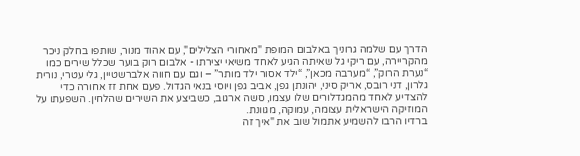הדרך עם שלמה גרוניך באלבום המופת "מאחורי הצלילים", עם אהוד מנור, שותפו בחלק ניכר מהקריירה, עם ריקי גל שאיתה הגיע לאחד משיאי יצירתו - אלבום רוק בוער שכלל שירים כמו “נערת הרוק”, “מערבה מכאן”, “ילד אסור ילד מותר” – וגם עם חווה אלברשטיין, גלי עטרי, נורית גלרון, דני רובס, אריק סיני, יהונתן גפן, אביב גפן ויוסי בנאי הגדול. פעם אחת זז אחורה כדי להצדיע לאחד מהמגדלורים שלו עצמו, סשה ארגוב, כשביצע את השירים שהלחין. השפעתו על המוזיקה הישראלית עצומה, עמוקה, מגוונת.
ברדיו הרבו להשמיע אתמול שוב את "איך זה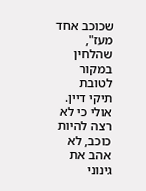שכוכב אחד מעז", שהלחין במקור לטובת תיקי דיין. אולי כי לא רצה להיות כוכב, לא אהב את גינוני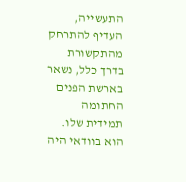התעשייה, העדיף להתרחק מהתקשורת בדרך כלל, נשאר בארשת הפנים החתומה תמידית שלו. הוא בוודאי היה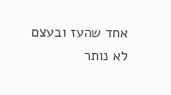אחד שהעז ובעצם לא נותר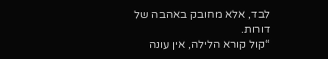לבד, אלא מחובק באהבה של דורות.
“קול קורא הלילה, אין עונה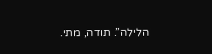הלילה”. תודה, מתי.